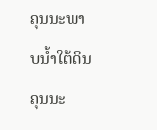ຄຸນນະພາບນໍ້າໃຕ້ດິນ
ຄຸນນະ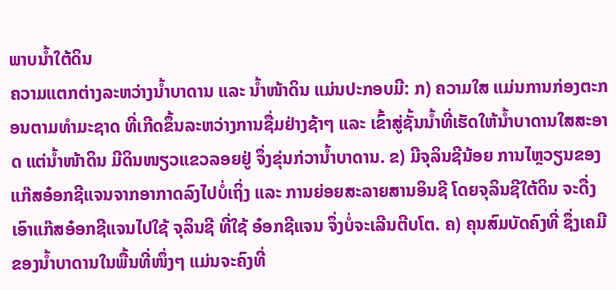ພາບນໍ້າໃຕ້ດິນ
ຄວາມແຕກຕ່າງລະຫວ່າງນໍ້າບາດານ ແລະ ນໍ້າໜ້າດິນ ແມ່ນປະກອບມີ: ກ) ຄວາມໃສ ແມ່ນການກ່ອງຕະກອນຕາມທຳມະຊາດ ທີ່ເກີດຂຶ້ນລະຫວ່າງການຊື່ມຢ່າງຊ້າໆ ແລະ ເຂົ້າສູ່ຊັ້ນນໍ້າທີ່ເຮັດໃຫ້ນໍ້າບາດານໃສສະອາດ ແຕ່ນໍ້າໜ້າດິນ ມີດິນໜຽວແຂວລອຍຢູ່ ຈຶ່ງຂຸ່ນກ່ວານໍ້າບາດານ. ຂ) ມີຈຸລິນຊີນ້ອຍ ການໄຫຼວຽນຂອງແກ໊ສອ໋ອກຊີແຈນຈາກອາກາດລົງໄປບໍ່ເຖິ່ງ ແລະ ການຍ່ອຍສະລາຍສານອິນຊີ ໂດຍຈຸລິນຊີໃຕ້ດິນ ຈະດື່ງເອົາແກ໊ສອ໋ອກຊີແຈນໄປໃຊ້ ຈຸລິນຊີ ທີ່ໃຊ້ ອ໋ອກຊີແຈນ ຈຶ່ງບໍ່ຈະເລີນຕີບໂຕ. ຄ) ຄຸນສົມບັດຄົງທີ່ ຊຶ່ງເຄມີຂອງນໍ້າບາດານໃນພື້ນທີ່ໜຶ່ງໆ ແມ່ນຈະຄົງທີ່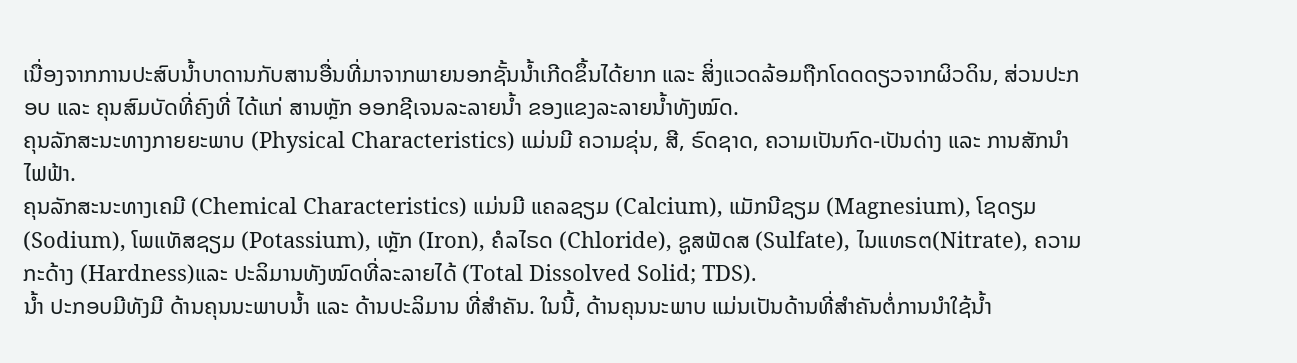ເນື່ອງຈາກການປະສົບນໍ້າບາດານກັບສານອື່ນທີ່ມາຈາກພາຍນອກຊັ້ນນໍ້າເກີດຂຶ້ນໄດ້ຍາກ ແລະ ສິ່ງແວດລ້ອມຖືກໂດດດຽວຈາກຜິວດິນ, ສ່ວນປະກອບ ແລະ ຄຸນສົມບັດທີ່ຄົງທີ່ ໄດ້ແກ່ ສານຫຼັກ ອອກຊີເຈນລະລາຍນໍ້າ ຂອງແຂງລະລາຍນໍ້າທັງໝົດ.
ຄຸນລັກສະນະທາງກາຍຍະພາບ (Physical Characteristics) ແມ່ນມີ ຄວາມຂຸ່ນ, ສີ, ຣົດຊາດ, ຄວາມເປັນກົດ-ເປັນດ່າງ ແລະ ການສັກນໍາໄຟຟ້າ.
ຄຸນລັກສະນະທາງເຄມີ (Chemical Characteristics) ແມ່ນມີ ແຄລຊຽມ (Calcium), ແມັກນີຊຽມ (Magnesium), ໂຊດຽມ (Sodium), ໂພແທັສຊຽມ (Potassium), ເຫຼັກ (Iron), ຄໍລໄຣດ (Chloride), ຊູສຟັດສ (Sulfate), ໄນແທຣຕ(Nitrate), ຄວາມກະດ້າງ (Hardness)ແລະ ປະລິມານທັງໝົດທີ່ລະລາຍໄດ້ (Total Dissolved Solid; TDS).
ນໍ້າ ປະກອບມີທັງມີ ດ້ານຄຸນນະພາບນໍ້າ ແລະ ດ້ານປະລິມານ ທີ່ສຳຄັນ. ໃນນີ້, ດ້ານຄຸນນະພາບ ແມ່ນເປັນດ້ານທີ່ສຳຄັນຕໍ່ການນຳໃຊ້ນໍ້າ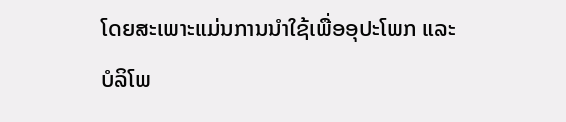ໂດຍສະເພາະແມ່ນການນຳໃຊ້ເພື່ອອຸປະໂພກ ແລະ ບໍລິໂພ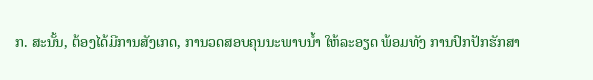ກ. ສະນັ້ນ, ຕ້ອງໄດ້ມີການສັງເກດ, ການວດສອບຄຸນນະພາບນໍ້າ ໃຫ້ລະອຽດ ພ້ອມທັງ ການປົກປັກຮັກສາ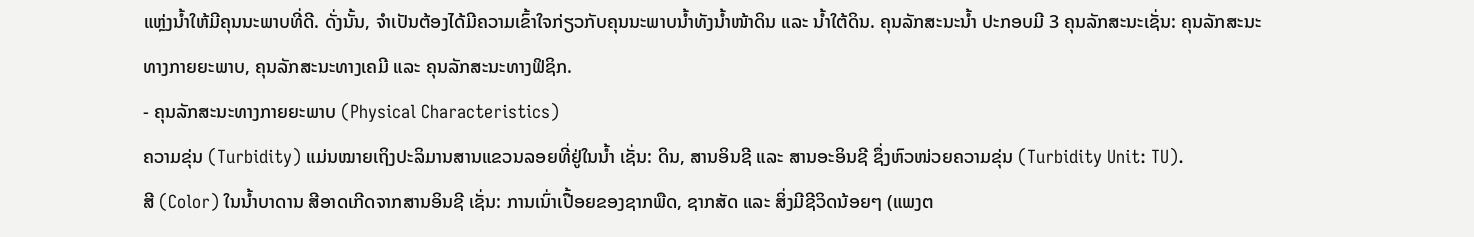ແຫຼ່ງນໍ້າໃຫ້ມີຄຸນນະພາບທີ່ດີ. ດັ່ງນັ້ນ, ຈຳເປັນຕ້ອງໄດ້ມີຄວາມເຂົ້າໃຈກ່ຽວກັບຄຸນນະພາບນໍ້າທັງນໍ້າໜ້າດິນ ແລະ ນໍ້າໃຕ້ດິນ. ຄຸນລັກສະນະນໍ້າ ປະກອບມີ 3 ຄຸນລັກສະນະເຊັ່ນ: ຄຸນລັກສະນະທາງກາຍຍະພາບ, ຄຸນລັກສະນະທາງເຄມີ ແລະ ຄຸນລັກສະນະທາງຟິຊິກ.
- ຄຸນລັກສະນະທາງກາຍຍະພາບ (Physical Characteristics)
ຄວາມຂຸ່ນ (Turbidity) ແມ່ນໝາຍເຖິງປະລິມານສານແຂວນລອຍທີ່ຢູ່ໃນນໍ້າ ເຊັ່ນ: ດິນ, ສານອິນຊີ ແລະ ສານອະອິນຊີ ຊຶ່ງຫົວໜ່ວຍຄວາມຂຸ່ນ (Turbidity Unit: TU).
ສີ (Color) ໃນນໍ້າບາດານ ສີອາດເກີດຈາກສານອິນຊີ ເຊັ່ນ: ການເນົ່າເປື້ອຍຂອງຊາກພືດ, ຊາກສັດ ແລະ ສິ່ງມີຊີວິດນ້ອຍໆ (ແພງຕ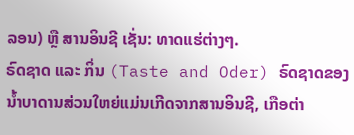ລອນ) ຫຼື ສານອິນຊີ ເຊັ່ນ: ທາດແຮ່ຕ່າງໆ.
ຣົດຊາດ ແລະ ກິ່ນ (Taste and Oder) ຣົດຊາດຂອງນໍ້າບາດານສ່ວນໃຫຍ່ແມ່ນເກີດຈາກສານອິນຊີ, ເກືອຕ່າ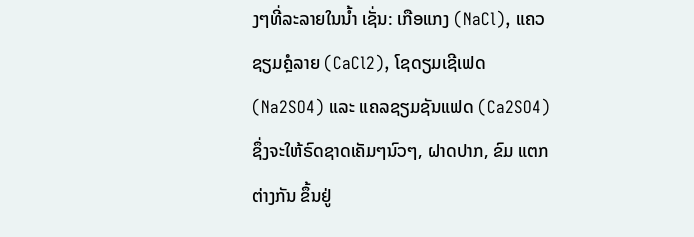ງໆທີ່ລະລາຍໃນນໍ້າ ເຊັ່ນ: ເກືອແກງ (NaCl), ແຄວຊຽມຄຼໍລາຍ (CaCl2), ໂຊດຽມເຊີເຟດ (Na2SO4) ແລະ ແຄລຊຽມຊັນແຟດ (Ca2SO4) ຊຶ່ງຈະໃຫ້ຣົດຊາດເຄັມໆນົວໆ, ຝາດປາກ, ຂົມ ແຕກຕ່າງກັນ ຂຶ້ນຢູ່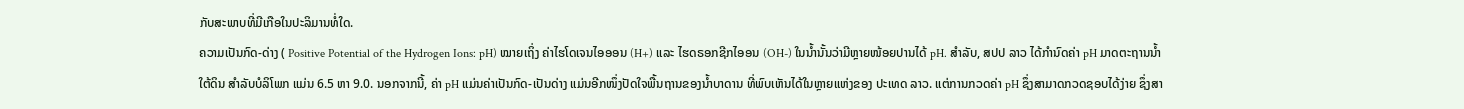ກັບສະພາບທີ່ມີເກືອໃນປະລິມານທໍ່ໃດ.
ຄວາມເປັນກົດ-ດ່າງ ( Positive Potential of the Hydrogen Ions: pH) ໝາຍເຖິ່ງ ຄ່າໄຮໂດເຈນໄອອອນ (H+) ແລະ ໄຮດຣອກຊີກໄອອນ (OH-) ໃນນໍ້ານັ້ນວ່າມີຫຼາຍໜ້ອຍປານໄດ້ pH. ສຳລັບ, ສປປ ລາວ ໄດ້ກໍານົດຄ່າ pH ມາດຕະຖານນໍ້າໃຕ້ດິນ ສຳລັບບໍລິໂພກ ແມ່ນ 6.5 ຫາ 9.0. ນອກຈາກນີ້, ຄ່າ pH ແມ່ນຄ່າເປັນກົດ-ເປັນດ່າງ ແມ່ນອີກໜຶ່ງປັດໃຈພື້ນຖານຂອງນໍ້າບາດານ ທີ່ພົບເຫັນໄດ້ໃນຫຼາຍແຫ່ງຂອງ ປະເທດ ລາວ. ແຕ່ການກວດຄ່າ pH ຊຶ່ງສາມາດກວດຊອບໄດ້ງ່າຍ ຊຶ່ງສາ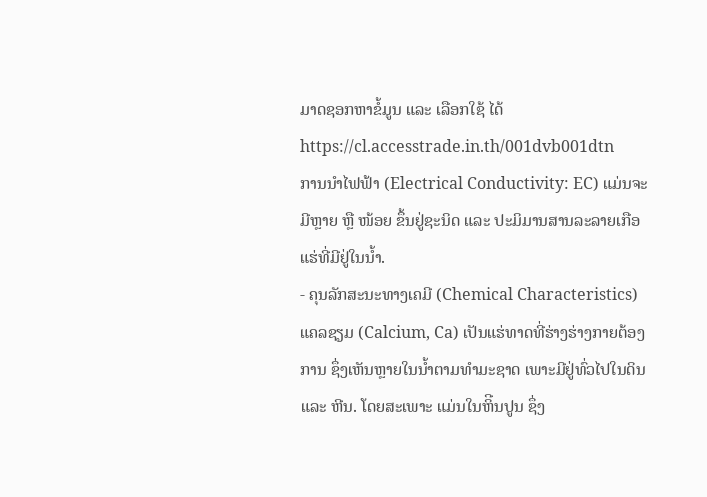ມາດຊອກຫາຂໍ້ມູນ ແລະ ເລືອກໃຊ້ ໄດ້ https://cl.accesstrade.in.th/001dvb001dtn
ການນຳໄຟຟ້າ (Electrical Conductivity: EC) ແມ່ນຈະມີຫຼາຍ ຫຼື ໜ້ອຍ ຂຶ້ນຢູ່ຊະນິດ ແລະ ປະມິມານສານລະລາຍເກືອແຮ່ທີ່ມີຢູ່ໃນນໍ້າ.
- ຄຸນລັກສະນະທາງເຄມີ (Chemical Characteristics)
ແຄລຊຽມ (Calcium, Ca) ເປັນແຮ່ທາດທີ່ຮ່າງຮ່າງກາຍຕ້ອງການ ຊຶ່ງເຫັນຫຼາຍໃນນໍ້າຕາມທຳມະຊາດ ເພາະມີຢູ່ທົ່ວໄປໃນດິນ ແລະ ຫີນ. ໂດຍສະເພາະ ແມ່ນໃນຫິີນປູນ ຊຶ່ງ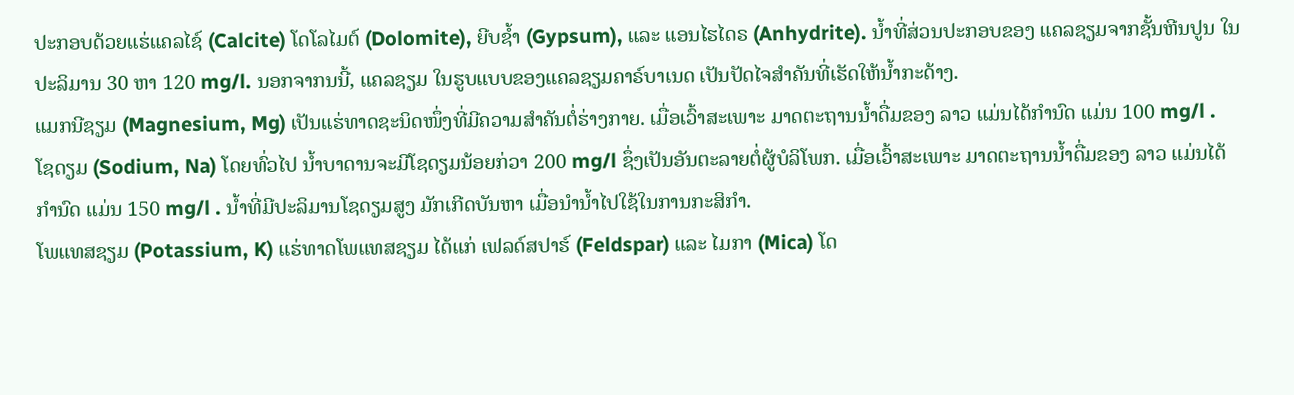ປະກອບດ້ວຍແຮ່ແຄລໄຊ໌ (Calcite) ໂດໂລໄມຕ໌ (Dolomite), ຍີບຊໍ້າ (Gypsum), ແລະ ແອນໄຮໄດຣ (Anhydrite). ນໍ້າທີ່ສ່ວນປະກອບຂອງ ແຄລຊຽມຈາກຊັ້ນຫີນປູນ ໃນປະລິມານ 30 ຫາ 120 mg/l. ນອກຈາກນນີ້, ແຄລຊຽມ ໃນຮູບແບບຂອງແຄລຊຽມຄາຣ໌ບາເນດ ເປັນປັດໄຈສຳຄັນທີ່ເຮັດໃຫ້ນໍ້າກະດ້າງ.
ແມກນີຊຽມ (Magnesium, Mg) ເປັນແຮ່ທາດຊະນິດໜຶ່ງທີ່ມີຄວາມສຳຄັນຕໍ່ຮ່າງກາຍ. ເມື່ອເວົ້າສະເພາະ ມາດຕະຖານນໍ້າດື່ມຂອງ ລາວ ແມ່ນໄດ້ກຳນົດ ແມ່ນ 100 mg/l .
ໂຊດຽມ (Sodium, Na) ໂດຍທົ່ວໄປ ນໍ້າບາດານຈະມີໂຊດຽມນ້ອຍກ່ວາ 200 mg/l ຊຶ່ງເປັນອັນຕະລາຍຕໍ່ຜູ້ບໍລິໂພກ. ເມື່ອເວົ້າສະເພາະ ມາດຕະຖານນໍ້າດື່ມຂອງ ລາວ ແມ່ນໄດ້ກຳນົດ ແມ່ນ 150 mg/l . ນໍ້າທີ່ມີປະລິມານໂຊດຽມສູງ ມັກເກີດບັນຫາ ເມື່ອນຳນໍ້າໄປໃຊ້ໃນການກະສິກຳ.
ໂພແທສຊຽມ (Potassium, K) ແຮ່ທາດໂພແທສຊຽມ ໄດ້ແກ່ ເຟລດ໌ສປາຮ໌ (Feldspar) ແລະ ໄມກາ (Mica) ໂດ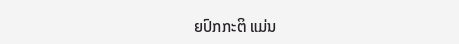ຍປົກກະຕິ ແມ່ນ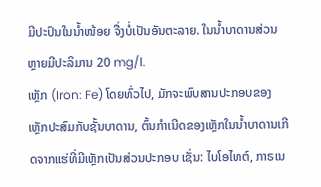ມີປະປົນໃນນໍ້າໜ້ອຍ ຈື່ງບໍ່ເປັນອັນຕະລາຍ. ໃນນໍ້າບາດານສ່ວນຫຼາຍມີປະລິມານ 20 mg/l.
ເຫຼັກ (Iron: Fe) ໂດຍທົ່ວໄປ, ມັກຈະພົບສານປະກອບຂອງເຫຼັກປະສົມກັບຊັ້ນບາດານ, ຕົ້ນກຳເນີດຂອງເຫຼັກໃນນ້ຳບາດານເກີດຈາກແຮ່ທີ່ມີເຫຼັກເປັນສ່ວນປະກອບ ເຊັ່ນ: ໄບໂອໄທຕ໌, ກາຣເນ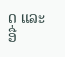ດ ແລະ ອື່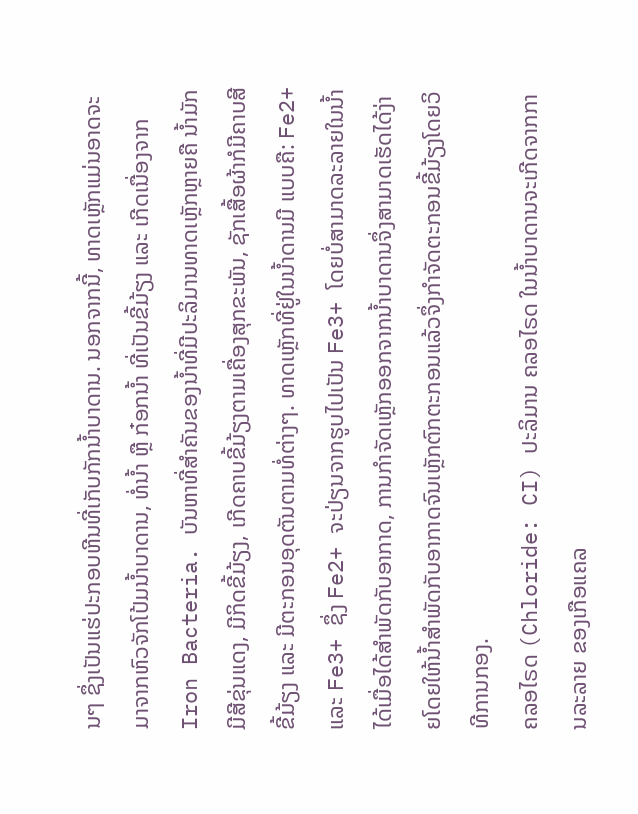ນໆ ຊຶ່ງເປັນແຮ່ປະກອບຫີນທີ່ເກັບກັກນ້ຳບາດານ. ນອກຈາກນີ້, ທາດເຫຼັກແມ່ນອາດຈະມາຈາກຫົວຈັກໂປ້ມນ້ຳບາດານ, ທໍ່ນ້ຳ ຫຼື ກ໋ອກນ້ຳ ທີ່ເປັນຂີ້ມ້ຽງ ແລະ ເກີດເນື່ອງຈາກ Iron Bacteria. ບັນຫາທີ່ສຳຄັນຂອງນ້ຳທີ່ມີປະລິມານທາດເຫຼັກຫຼາຍຄື ນ້ຳມັກມີສີຂຸ່ນແດງ, ມີກິດຂີ້ມ້ຽງ, ເກີດຄາບຂີ້ມ້ຽງຕາມເຄື່ອງສຸກຂະພັນ, ຊັກເສື້ອຜ້າກໍມີຄາບສີຂີ້ມ້ຽງ ແລະ ມີຕະກອນອຸດຕັນຕາມທໍ່ຕ່າງໆ. ທາດເຫຼັກທີ່ຢູ່ໃນນ້ຳດານມີ ແບບຄື: Fe2+ ແລະ Fe3+ ຊຶ່ງ Fe2+ ຈະປ່ຽນຈາກຮູບໄປເປັນ Fe3+ ໂດຍບໍ່ສາມາດລະລາຍໃນນ້ຳໄດ້ເມື່ອໄດ້ສຳພັດກັບອາກາດ, ການກຳຈັດເຫຼັກອອກຈາກນ້ຳບາດານຈຶ່ງສາມາດເຮັດໄດ້ງ່າຍໂດຍໃຫ້ນ້ຳສຳພັດກັບອາກາດຈົນເຫຼັກຕົກຕະກອນແລ້ວຈຶ່ງກຳຈັດຕະກອນຂີ້ມ້ຽງໂດຍວິທີການກອງ.
ຄລອໄຣດ (Chloride: CI) ປະລິມານ ຄລອໄຣດ ໃນນ້ຳບາດານຈະເກີດຈາກການລະລາຍ ຂອງເກືອແຄລ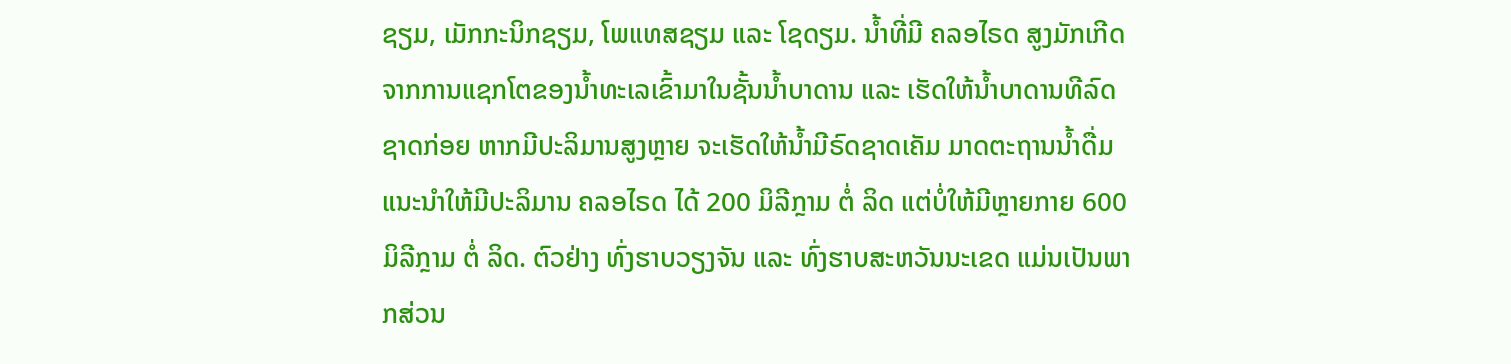ຊຽມ, ເມັກກະນິກຊຽມ, ໂພແທສຊຽມ ແລະ ໂຊດຽມ. ນ້ຳທີ່ມີ ຄລອໄຣດ ສູງມັກເກີດຈາກການແຊກໂຕຂອງນ້ຳທະເລເຂົ້າມາໃນຊັ້ນນ້ຳບາດານ ແລະ ເຮັດໃຫ້ນ້ຳບາດານທີລົດຊາດກ່ອຍ ຫາກມີປະລິມານສູງຫຼາຍ ຈະເຮັດໃຫ້ນ້ຳມີຣົດຊາດເຄັມ ມາດຕະຖານນ້ຳດື່ມແນະນຳໃຫ້ມີປະລິມານ ຄລອໄຣດ ໄດ້ 200 ມິລີກຼາມ ຕໍ່ ລິດ ແຕ່ບໍ່ໃຫ້ມີຫຼາຍກາຍ 600 ມິລີກຼາມ ຕໍ່ ລິດ. ຕົວຢ່າງ ທົ່ງຮາບວຽງຈັນ ແລະ ທົ່ງຮາບສະຫວັນນະເຂດ ແມ່ນເປັນພາກສ່ວນ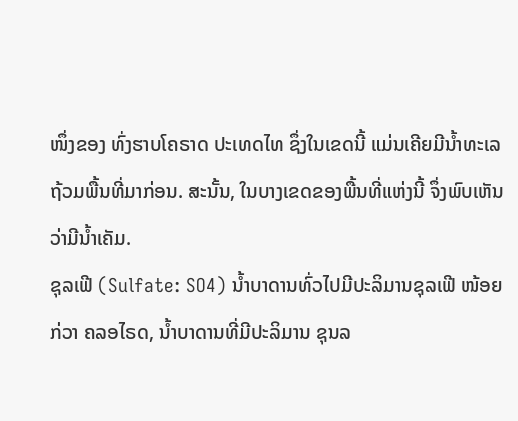ໜຶ່ງຂອງ ທົ່ງຮາບໂຄຣາດ ປະເທດໄທ ຊຶ່ງໃນເຂດນີ້ ແມ່ນເຄີຍມີນ້ຳທະເລ ຖ້ວມພື້ນທີ່ມາກ່ອນ. ສະນັ້ນ, ໃນບາງເຂດຂອງພື້ນທີ່ແຫ່ງນີ້ ຈຶ່ງພົບເຫັນວ່າມີນ້ຳເຄັມ.
ຊຸລເຟີ (Sulfate: SO4) ນ້ຳບາດານທົ່ວໄປມີປະລິມານຊຸລເຟີ ໜ້ອຍກ່ວາ ຄລອໄຣດ, ນ້ຳບາດານທີ່ມີປະລິມານ ຊຸນລ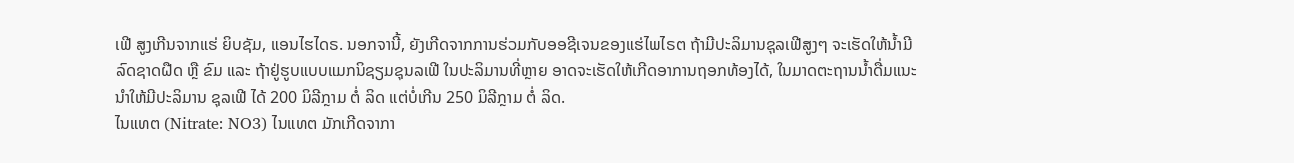ເຟີ ສູງເກີນຈາກແຮ່ ຍິບຊັມ, ແອນໄຮໄດຣ. ນອກຈານີ້, ຍັງເກີດຈາກການຮ່ວມກັບອອຊີເຈນຂອງແຮ່ໄພໄຣຕ ຖ້າມີປະລິມານຊຸລເຟີສູງໆ ຈະເຮັດໃຫ້ນ້ຳມີລົດຊາດຝືດ ຫຼື ຂົມ ແລະ ຖ້າຢູ່ຮູບແບບແມກນິຊຽມຊຸນລເຟີ ໃນປະລິມານທີ່ຫຼາຍ ອາດຈະເຮັດໃຫ້ເກີດອາການຖອກທ້ອງໄດ້, ໃນມາດຕະຖານນ້ຳດື່ມແນະນຳໃຫ້ມີປະລິມານ ຊຸລເຟີ ໄດ້ 200 ມິລີກຼາມ ຕໍ່ ລິດ ແຕ່ບໍ່ເກີນ 250 ມິລີກຼາມ ຕໍ່ ລິດ.
ໄນແທຕ (Nitrate: NO3) ໄນແທຕ ມັກເກີດຈາກາ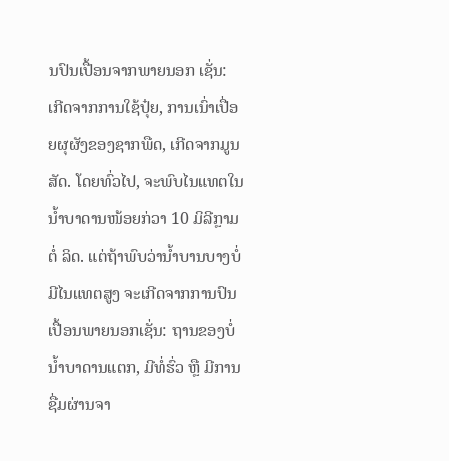ນປົນເປື້ອນຈາກພາຍນອກ ເຊັ່ນ: ເກີດຈາກການໃຊ້ປຸ໋ຍ, ການເນົ່າເປື່ອຍຜຸຜັງຂອງຊາກພືດ, ເກີດຈາກມູນສັດ. ໂດຍທົ່ວໄປ, ຈະພົບໄນແທຕໃນນ້ຳບາດານໜ້ອຍກ່ວາ 10 ມິລີກຼາມ ຕໍ່ ລິດ. ແຕ່ຖ້າພົບວ່ານ້ຳບານບາງບໍ່ມີໄນແທຕສູງ ຈະເກີດຈາກການປົນເປື້ອນພາຍນອກເຊັ່ນ: ຖານຂອງບໍ່ນ້ຳບາດານແຕກ, ມີທໍ່ຮົ່ວ ຫຼື ມີການຊື່ມຜ່ານຈາ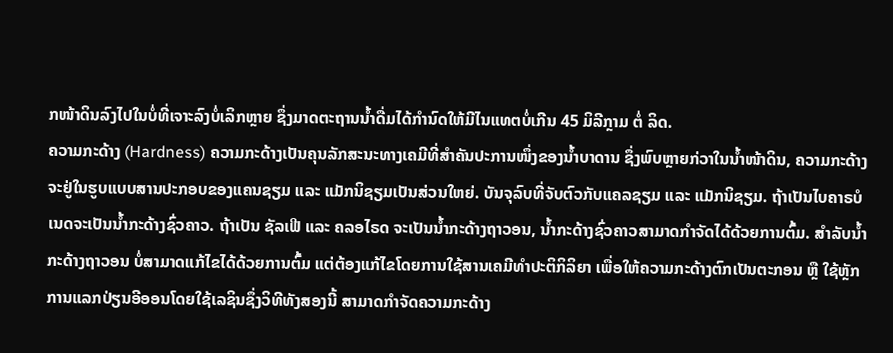ກໜ້າດິນລົງໄປໃນບໍ່ທີ່ເຈາະລົງບໍ່ເລິກຫຼາຍ ຊຶ່ງມາດຕະຖານນ້ຳດື່ມໄດ້ກຳນົດໃຫ້ມີໄນແທຕບໍ່ເກີນ 45 ມິລີກຼາມ ຕໍ່ ລິດ.
ຄວາມກະດ້າງ (Hardness) ຄວາມກະດ້າງເປັນຄຸນລັກສະນະທາງເຄມີທີ່ສຳຄັນປະການໜຶ່ງຂອງນ້ຳບາດານ ຊຶ່ງພົບຫຼາຍກ່ວາໃນນ້ຳໜ້າດິນ, ຄວາມກະດ້າງຈະຢູ່ໃນຮູບແບບສານປະກອບຂອງແຄນຊຽມ ແລະ ແມັກນິຊຽມເປັນສ່ວນໃຫຍ່. ບັນຈຸລົບທີ່ຈັບຕົວກັບແຄລຊຽມ ແລະ ແມັກນິຊຽມ. ຖ້າເປັນໄບຄາຣບໍເນດຈະເປັນນ້ຳກະດ້າງຊົ່ວຄາວ. ຖ້າເປັນ ຊັລເຟີ ແລະ ຄລອໄຣດ ຈະເປັນນ້ຳກະດ້າງຖາວອນ, ນ້ຳກະດ້າງຊົ່ວຄາວສາມາດກຳຈັດໄດ້ດ້ວຍການຕົ້ມ. ສຳລັບນ້ຳກະດ້າງຖາວອນ ບໍ່ສາມາດແກ້ໄຂໄດ້ດ້ວຍການຕົ້ມ ແຕ່ຕ້ອງແກ້ໄຂໂດຍການໃຊ້ສານເຄມີທຳປະຕິກິລິຍາ ເພື່ອໃຫ້ຄວາມກະດ້າງຕົກເປັນຕະກອນ ຫຼື ໃຊ້ຫຼັກການແລກປ່ຽນອີອອນໂດຍໃຊ້ເລຊິນຊຶ່ງວິທີທັງສອງນີ້ ສາມາດກຳຈັດຄວາມກະດ້າງ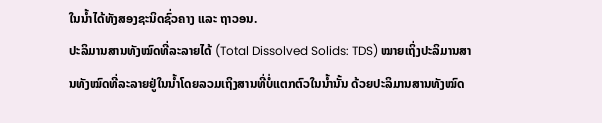ໃນນ້ຳໄດ້ທັງສອງຊະນິດຊົ່ວຄາງ ແລະ ຖາວອນ.
ປະລິມານສານທັງໝົດທີ່ລະລາຍໄດ້ (Total Dissolved Solids: TDS) ໝາຍເຖິ່ງປະລິມານສານທັງໝົດທີ່ລະລາຍຢູ່ໃນນ້ຳໂດຍລວມເຖິງສານທີ່ບໍ່ແຕກຕົວໃນນ້ຳນັ້ນ ດ້ວຍປະລິມານສານທັງໝົດ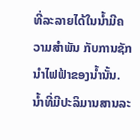ທີ່ລະລາຍໄດ້ໃນນ້ຳມີຄວາມສຳພັນ ກັບການຊັກນຳໄຟຟ້າຂອງນ້ຳນັ້ນ. ນ້ຳທີ່ມີປະລິມານສານລະ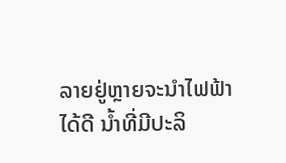ລາຍຢູ່ຫຼາຍຈະນຳໄຟຟ້າໄດ້ດີ ນ້ຳທີ່ມີປະລິ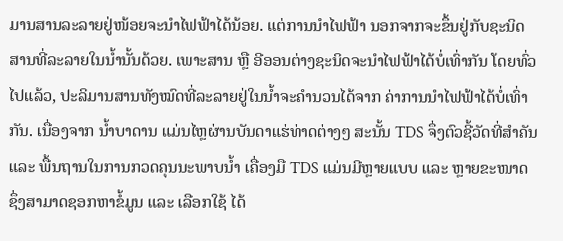ມານສານລະລາຍຢູ່ໜ້ອຍຈະນຳໄຟຟ້າໄດ້ນ້ອຍ. ແຕ່ການນຳໄຟຟ້າ ນອກຈາກຈະຂຶ້ນຢູ່ກັບຊະນິດສານທີ່ລະລາຍໃນນ້ຳນັ້ນດ້ວຍ. ເພາະສານ ຫຼື ອີອອນຕ່າງຊະນິດຈະນຳໄຟຟ້າໄດ້ບໍ່ເທົ່າກັນ ໂດຍທົ່ວໄປແລ້ວ, ປະລິມານສານທັງໝົດທີ່ລະລາຍຢູ່ໃນນ້ຳຈະຄຳນວນໄດ້ຈາກ ຄ່າການນຳໄຟຟ້າໄດ້ບໍ່ເທົ່າກັນ. ເນື່ອງຈາກ ນໍ້າບາດານ ແມ່ນໄຫຼຜ່ານບັນດາແຮ່ທ່າດຕ່າງໆ ສະນັ້ນ TDS ຈຶ່ງຕົວຊີ້ວັດທີ່ສຳຄັນ ແລະ ພື້ນຖານໃນການກວດຄຸນນະພາບນໍ້າ ເຄື່ອງມື TDS ແມ່ນມີຫຼາຍແບບ ແລະ ຫຼາຍຂະໜາດ ຊຶ່ງສາມາດຊອກຫາຂໍ້ມູນ ແລະ ເລືອກໃຊ້ ໄດ້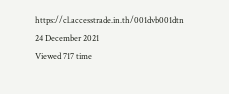https://cl.accesstrade.in.th/001dvb001dtn
24 December 2021
Viewed 717 time